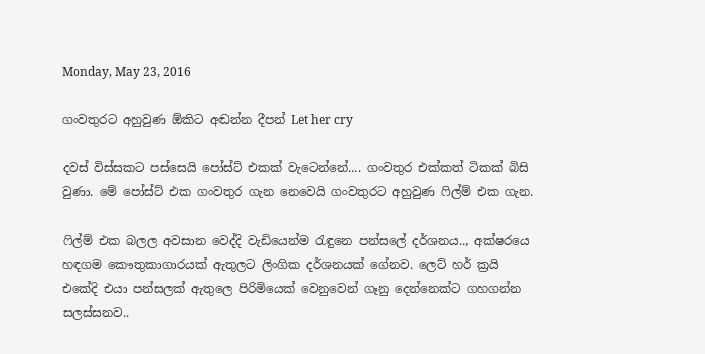Monday, May 23, 2016

ගංවතුරට අහුවුණ ඕකිට අඬන්න දීපන් Let her cry

දවස් විස්සකට පස්සෙයි පෝස්ට් එකක් වැටෙන්නේ.... ගංවතුර එක්කත් ටිකක් බිසි වුණා. මේ පෝස්ට් එක ගංවතුර ගැන නෙවෙයි ගංවතුරට අහුවුණ ෆිල්ම් එක ගැන.

ෆිල්ම් එක බලල අවසාන වෙද්දි වැඩියෙන්ම රැඳුනෙ පන්සලේ දර්ශනය.., අක්ෂරයෙ හඳගම කෞතුකාගාරයක් ඇතුලට ලිංගික දර්ශනයක් ගේනව. ලෙට් හර් ක්‍රයි එකේදි එයා පන්සලක් ඇතුලෙ පිරිමියෙක් වෙනුවෙන් ගෑනු දෙන්නෙක්ට ගහගන්න සලස්සනව..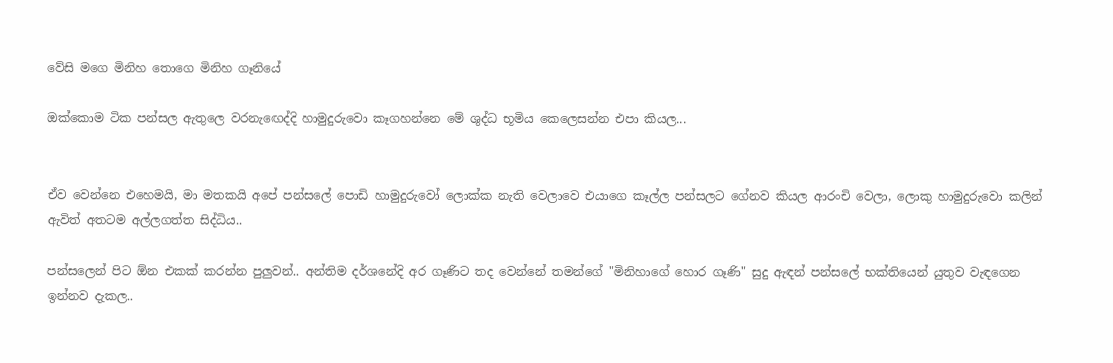වේසි මගෙ මිනිහ තොගෙ මිනිහ ගෑනියේ

ඔක්කොම ටික පන්සල ඇතුලෙ වරනැඟෙද්දි හාමුදුරුවො කෑගහන්නෙ මේ ශුද්ධ භූමිය කෙලෙසන්න එපා කියල...


ඒව වෙන්නෙ එහෙමයි, මා මතකයි අපේ පන්සලේ පොඩි හාමුදුරුවෝ ලොක්ක නැති වෙලාවෙ එයාගෙ කෑල්ල පන්සලට ගේනව කියල ආරංචි වෙලා, ලොකු හාමුදුරුවො කලින් ඇවිත් අතටම අල්ලගත්ත සිද්ධිය..

පන්සලෙන් පිට ඕන එකක් කරන්න පුලුවන්.. අන්තිම දර්ශනේදි අර ගෑණිට තද වෙන්නේ තමන්ගේ "මිනිහාගේ හොර ගෑණි" සුදු ඇඳන් පන්සලේ භක්තියෙන් යුතුව වැඳගෙන ඉන්නව දැකල..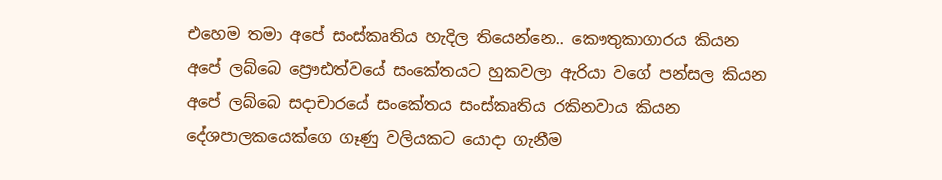එහෙම තමා අපේ සංස්කෘතිය හැදිල තියෙන්නෙ.. කෞතුකාගාරය කියන අපේ ලබ්බෙ ප්‍රෞඪත්වයේ සංකේතයට හුකවලා ඇරියා වගේ පන්සල කියන අපේ ලබ්බෙ සදාචාරයේ සංකේතය සංස්කෘතිය රකිනවාය කියන දේශපාලකයෙක්ගෙ ගෑණු වලියකට යොදා ගැනීම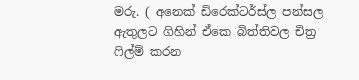මරු. ( අනෙක් ඩිරෙක්ටර්ස්ල පන්සල ඇතුලට ගිහින් ඒකෙ බිත්තිවල චිත්‍ර ෆිල්ම් කරන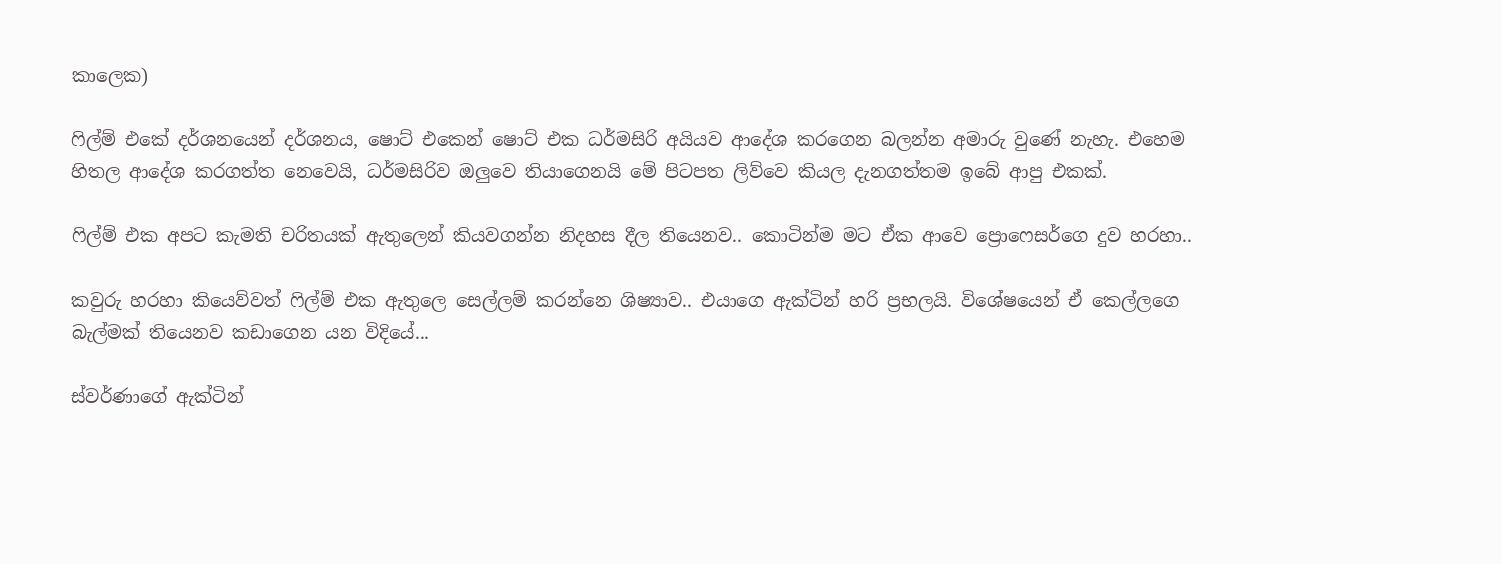කාලෙක)

ෆිල්ම් එකේ දර්ශනයෙන් දර්ශනය, ෂොට් එකෙන් ෂොට් එක ධර්මසිරි අයියව ආදේශ කරගෙන බලන්න අමාරු වුණේ නැහැ. එහෙම හිතල ආදේශ කරගත්ත නෙවෙයි, ධර්මසිරිව ඔලුවෙ තියාගෙනයි මේ පිටපත ලිව්වෙ කියල දැනගත්තම ඉබේ ආපු එකක්.

ෆිල්ම් එක අපට කැමති චරිතයක් ඇතුලෙන් කියවගන්න නිදහස දීල තියෙනව.. කොටින්ම මට ඒක ආවෙ ප්‍රොෆෙසර්ගෙ දුව හරහා..

කවුරු හරහා කියෙව්වත් ෆිල්ම් එක ඇතුලෙ සෙල්ලම් කරන්නෙ ශිෂ්‍යාව.. එයාගෙ ඇක්ටින් හරි ප්‍රභලයි. විශේෂයෙන් ඒ කෙල්ලගෙ බැල්මක් තියෙනව කඩාගෙන යන විදියේ...

ස්වර්ණාගේ ඇක්ටින්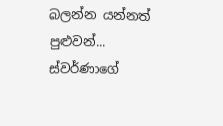බලන්න යන්නත් පුළුවන්... ස්වර්ණාගේ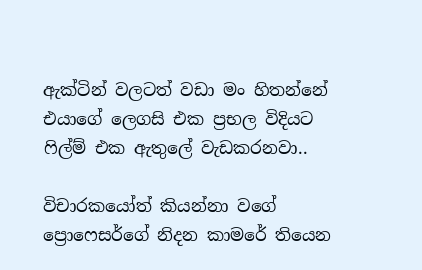ඇක්ටින් වලටත් වඩා මං හිතන්නේ එයාගේ ලෙගසි එක ප්‍රභල විදියට ෆිල්ම් එක ඇතුලේ වැඩකරනවා..

විචාරකයෝත් කියන්නා වගේ ප්‍රොෆෙසර්ගේ නිදන කාමරේ තියෙන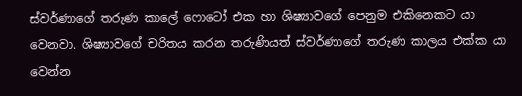ස්වර්ණාගේ තරුණ කාලේ ෆොටෝ එක හා ශිෂ්‍යාවගේ පෙනුම එකිනෙකට යා වෙනවා. ශිෂ්‍යාවගේ චරිතය කරන තරුණියත් ස්වර්ණාගේ තරුණ කාලය එක්ක යා වෙන්න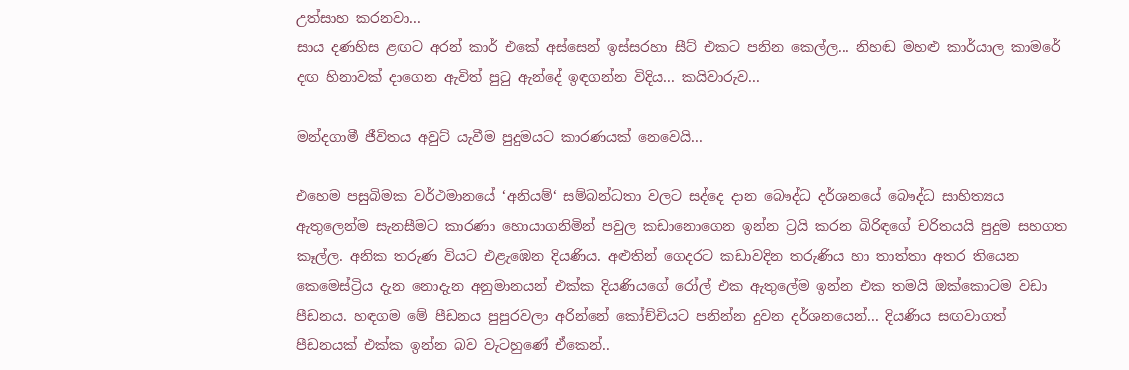උත්සාහ කරනවා...
සාය දණහිස ළඟට අරන් කාර් එකේ අස්සෙන් ඉස්සරහා සීට් එකට පනින කෙල්ල... නිහඬ මහළු කාර්යාල කාමරේ දඟ හිනාවක් දාගෙන ඇවිත් පුටු ඇන්දේ ඉඳගන්න විදිය... කයිවාරුව...

මන්දගාමී ජීවිතය අවුට් යැවීම පුදුමයට කාරණයක් නෙවෙයි...

එහෙම පසුබිමක වර්ථමානයේ ‘අනියම්‘ සම්බන්ධතා වලට සද්දෙ දාන බෞද්ධ දර්ශනයේ බෞද්ධ සාහිත්‍යය ඇතුලෙන්ම සැනසීමට කාරණා හොයාගනිමින් පවුල කඩානොගෙන ඉන්න ට්‍රයි කරන බිරිඳගේ චරිතයයි පුදුම සහගත කෑල්ල. අනික තරුණ වියට එළැඹෙන දියණිය. අළුතින් ගෙදරට කඩාවදින තරුණිය හා තාත්තා අතර තියෙන කෙමෙස්ට්‍රිය දැන නොදැන අනුමානයන් එක්ක දියණියගේ රෝල් එක ඇතුලේම ඉන්න එක තමයි ඔක්කොටම වඩා පීඩනය. හඳගම මේ පීඩනය පුපුරවලා අරින්නේ කෝච්චියට පනින්න දුවන දර්ශනයෙන්... දියණිය සඟවාගත් පීඩනයක් එක්ක ඉන්න බව වැටහුණේ ඒකෙන්..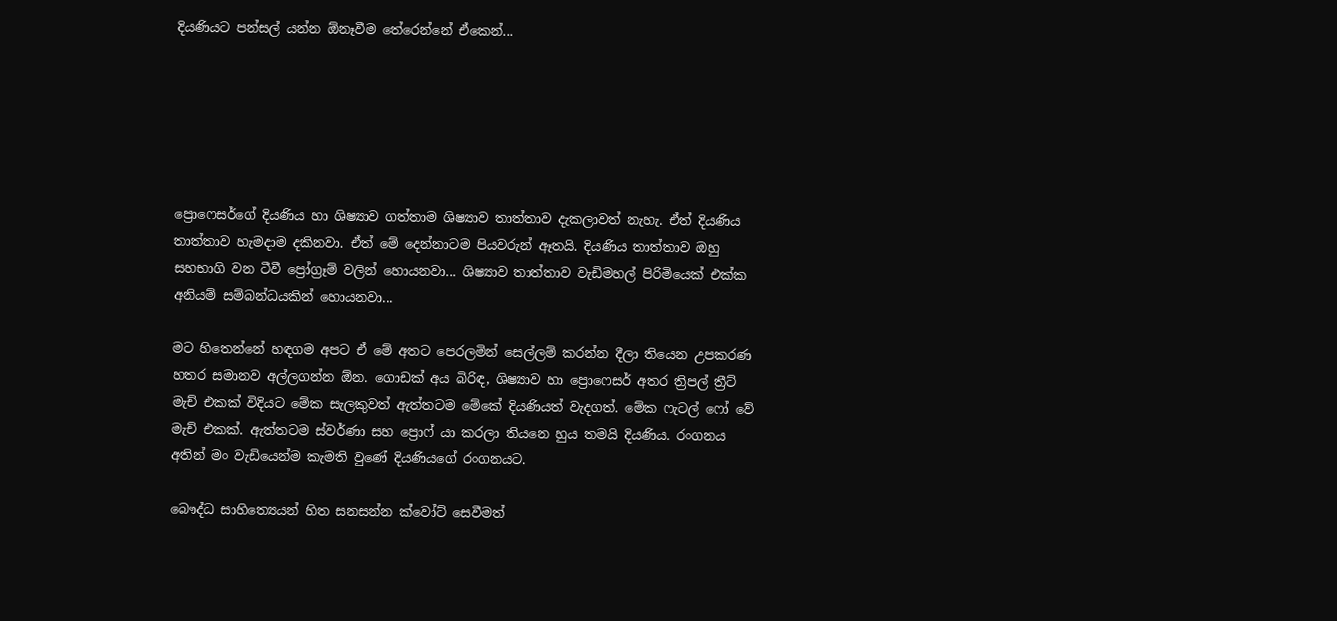දියණියට පන්සල් යන්න ඕනෑවීම තේරෙන්නේ ඒකෙන්...






ප්‍රොෆෙසර්ගේ දියණිය හා ශිෂ්‍යාව ගත්තාම ශිෂ්‍යාව තාත්තාව දැකලාවත් නැහැ. ඒත් දියණිය තාත්තාව හැමදාම දකිනවා. ඒත් මේ දෙන්නාටම පියවරුන් ඈතයි. දියණිය තාත්තාව ඔහු සහභාගි වන ටීවී ප්‍රෝග්‍රෑම් වලින් හොයනවා... ශිෂ්‍යාව තාත්තාව වැඩිමහල් පිරිමියෙක් එක්ක අනියම් සම්බන්ධයකින් හොයනවා...

මට හිතෙන්නේ හඳගම අපට ඒ මේ අතට පෙරලමින් සෙල්ලම් කරන්න දීලා තියෙන උපකරණ හතර සමානව අල්ලගන්න ඕන. ගොඩක් අය බිරිඳ, ශිෂ්‍යාව හා ප්‍රොෆෙසර් අතර ත්‍රිපල් ත්‍රීට් මැච් එකක් විදියට මේක සැලකුවත් ඇත්තටම මේකේ දියණියත් වැදගත්. මේක ෆැටල් ෆෝ වේ මැච් එකක්. ඇත්තටම ස්වර්ණා සහ ප්‍රොෆ් යා කරලා තියනෙ හුය තමයි දියණිය. රංගනය අතින් මං වැඩියෙන්ම කැමති වුණේ දියණියගේ රංගනයට.

බෞද්ධ සාහිත්‍යෙයන් හිත සනසන්න ක්වෝට් සෙවීමත්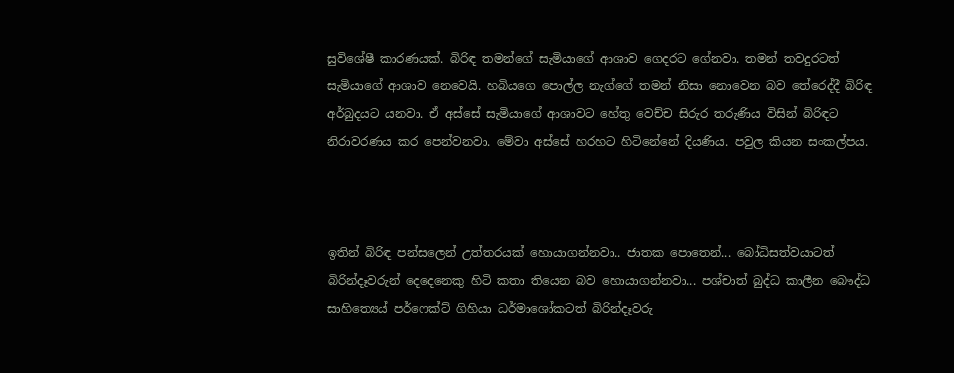සුවිශේෂී කාරණයක්. බිරිඳ තමන්ගේ සැමියාගේ ආශාව ගෙදරට ගේනවා. තමන් තවදුරටත් සැමියාගේ ආශාව නෙවෙයි. හබියගෙ පොල්ල නැග්ගේ තමන් නිසා නොවෙන බව තේරෙද්දී බිරිඳ අර්බුදයට යනවා. ඒ අස්සේ සැමියාගේ ආශාවට හේතු වෙච්ච සිරුර තරුණිය විසින් බිරිඳට නිරාවරණය කර පෙන්වනවා. මේවා අස්සේ හරහට හිටිනේනේ දියණිය. පවුල කියන සංකල්පය.



ඉතින් බිරිඳ පන්සලෙන් උත්තරයක් හොයාගන්නවා.. ජාතක පොතෙන්... බෝධිසත්වයාටත් බිරින්දෑවරුන් දෙදෙනෙකු හිටි කතා තියෙන බව හොයාගන්නවා... පශ්චාත් බුද්ධ කාලීන බෞද්ධ සාහිත්‍යෙය් පර්ෆෙක්ට් ගිහියා ධර්මාශෝකටත් බිරින්දෑවරු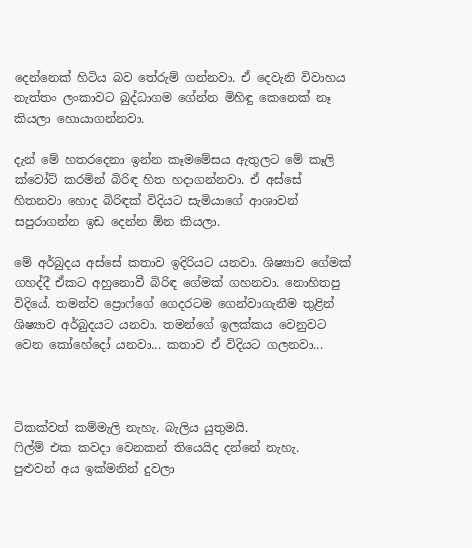දෙන්නෙක් හිටිය බව තේරුම් ගන්නවා. ඒ දෙවැනි විවාහය නැත්තං ලංකාවට බුද්ධාගම ගේන්න මිහිඳු කෙනෙක් නෑ කියලා හොයාගන්නවා.

දැන් මේ හතරදෙනා ඉන්න කෑමමේසය ඇතුලට මේ කෑලි ක්වෝට් කරමින් බිරිඳ හිත හදාගන්නවා. ඒ අස්සේ හිතනවා හොද බිරිඳක් විදියට සැමියාගේ ආශාවන් සපුරාගන්න ඉඩ දෙන්න ඕන කියලා.

මේ අර්බුදය අස්සේ කතාව ඉදිරියට යනවා. ශිෂ්‍යාව ගේමක් ගහද්දී ඒකට අහුනොවී බිරිඳ ගේමක් ගහනවා. නොහිතපු විදියේ. තමන්ව ප්‍රොෆ්ගේ ගෙදරටම ගෙන්වාගැනීම තුළින් ශිෂ්‍යාව අර්බුදයට යනවා. තමන්ගේ ඉලක්කය වෙනුවට වෙන කෝහේදෝ යනවා... කතාව ඒ විදියට ගලනවා...



ටිකක්වත් කම්මැලි නැහැ. බැලිය යුතුමයි.
ෆිල්ම් එක කවදා වෙනකන් තියෙයිද දන්නේ නැහැ.
පුළුවන් අය ඉක්මනින් දුවලා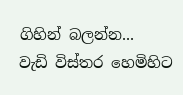ගිහින් බලන්න...
වැඩි විස්තර හෙමිහිට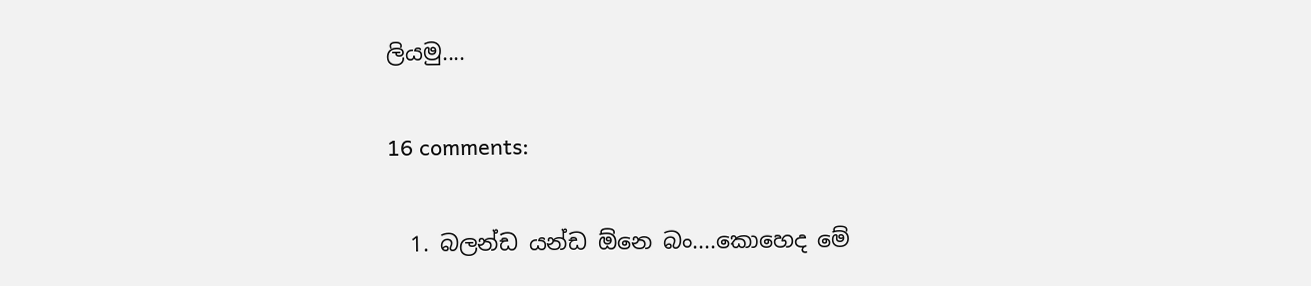ලියමු....

16 comments:

  1. බලන්ඩ යන්ඩ ඕනෙ බං....කොහෙද මේ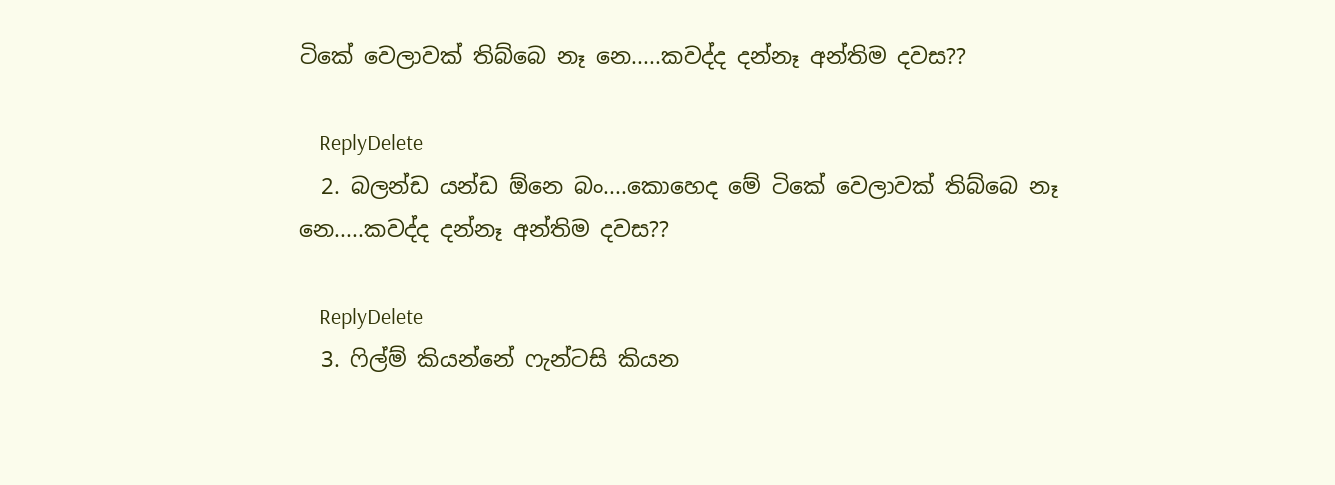ටිකේ වෙලාවක් තිබ්බෙ නෑ නෙ.....කවද්ද දන්නෑ අන්තිම දවස??

    ReplyDelete
  2. බලන්ඩ යන්ඩ ඕනෙ බං....කොහෙද මේ ටිකේ වෙලාවක් තිබ්බෙ නෑ නෙ.....කවද්ද දන්නෑ අන්තිම දවස??

    ReplyDelete
  3. ෆිල්ම් කියන්නේ ෆැන්ටසි කියන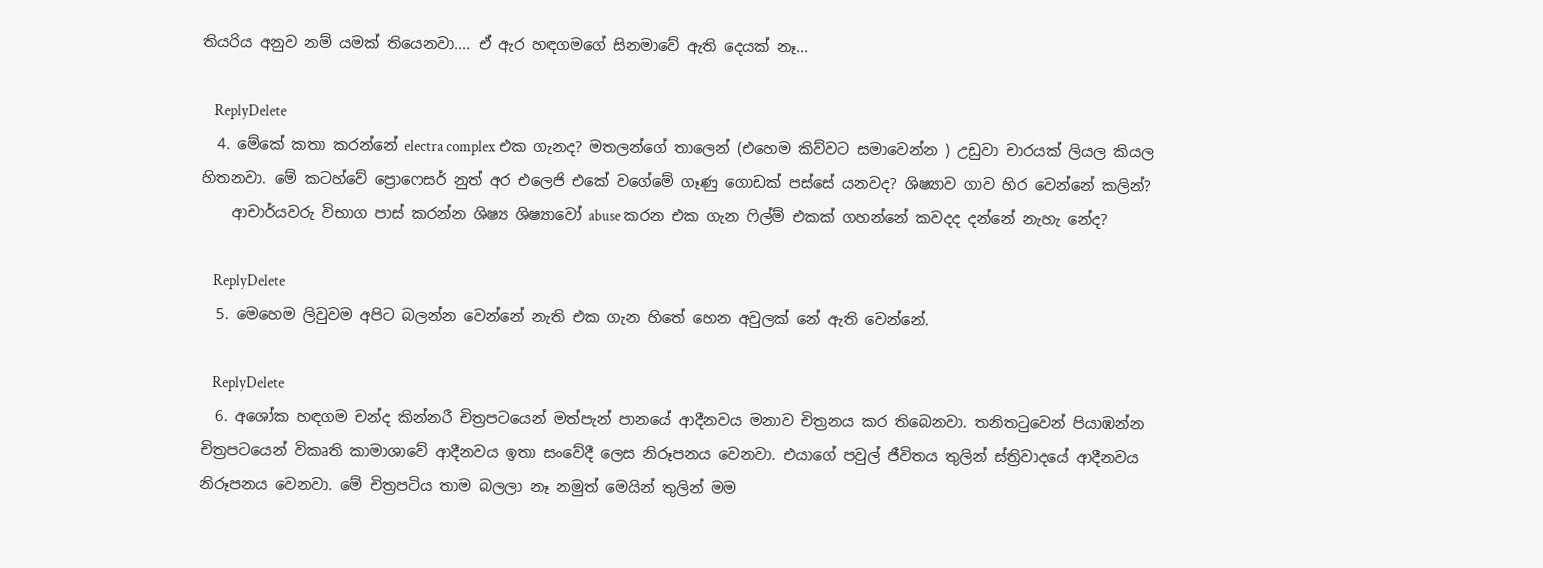තියරිය අනුව නම් යමක් තියෙනවා.... ඒ ඇර හඳගමගේ සිනමාවේ ඇති දෙයක් නෑ...

    ReplyDelete
  4. මේකේ කතා කරන්නේ electra complex එක ගැනද? මතලන්ගේ තාලෙන් (එහෙම කිව්වට සමාවෙන්න ) උඩුවා චාරයක් ලියල කියල හිතනවා. මේ කටහ්වේ ප්‍රොෆෙසර් නුත් අර එලෙජි එකේ වගේමේ ගෑණු ගොඩක් පස්සේ යනවද? ශිෂ්‍යාව ගාව හිර වෙන්නේ කලින්?
    ආචාර්යවරු විභාග පාස් කරන්න ශිෂ්‍ය ශිෂ්‍යාවෝ abuse කරන එක ගැන ෆිල්ම් එකක් ගහන්නේ කවදද දන්නේ නැහැ නේද?

    ReplyDelete
  5. මෙහෙම ලිවුවම අපිට බලන්න වෙන්නේ නැති එක ගැන හිතේ හෙන අවුලක් නේ ඇති වෙන්නේ.

    ReplyDelete
  6. අශෝක හඳගම චන්ද කින්නරී චිත්‍රපටයෙන් මත්පැන් පානයේ ආදීනවය මනාව චිත්‍රනය කර තිබෙනවා. තනිතටුවෙන් පියාඹන්න චිත්‍රපටයෙන් විකෘති කාමාශාවේ ආදීනවය ඉතා සංවේදී ලෙස නිරූපනය වෙනවා. එයාගේ පවුල් ජීවිතය තුලින් ස්ත්‍රිවාදයේ ආදීනවය නිරූපනය වෙනවා. මේ චිත්‍රපටිය තාම බලලා නෑ නමුත් මෙයින් තුලින් මම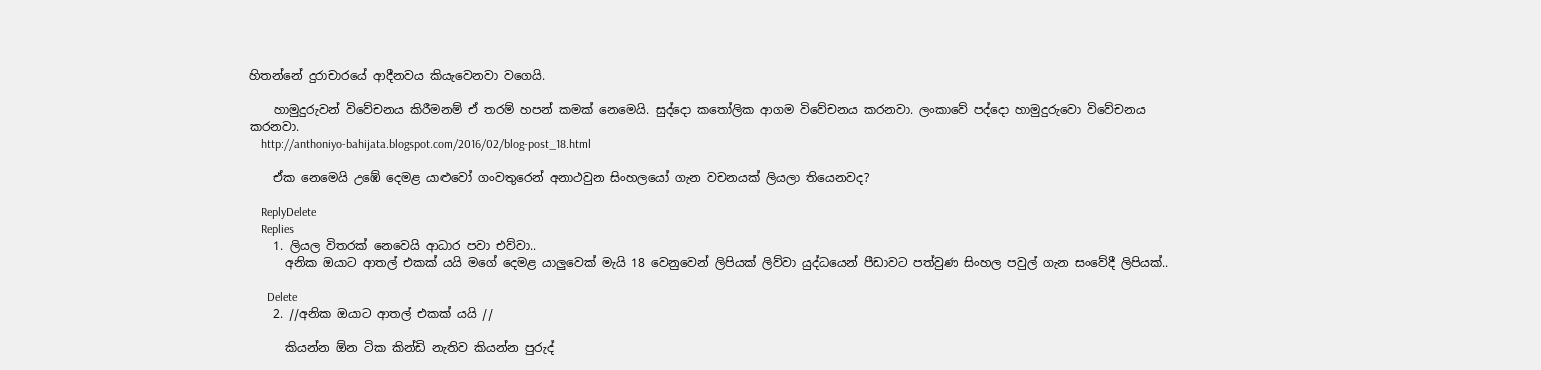හිතන්නේ දුරාචාරයේ ආදීනවය කියැවෙනවා වගෙයි.

    හාමුදුරුවන් විවේචනය කිරීමනම් ඒ තරම් හපන් කමක් නෙමෙයි. සුද්දො කතෝලික ආගම විවේචනය කරනවා. ලංකාවේ පද්දො හාමුදුරුවො විවේචනය කරනවා.
    http://anthoniyo-bahijata.blogspot.com/2016/02/blog-post_18.html

    ඒක නෙමෙයි උඹේ දෙමළ යාළුවෝ ගංවතුරෙන් අනාථවුන සිංහලයෝ ගැන වචනයක් ලියලා තියෙනවද?

    ReplyDelete
    Replies
    1. ලියල විතරක් නෙවෙයි ආධාර පවා එව්වා..
      අනික ඔයාට ආතල් එකක් යයි මගේ දෙමළ යාලුවෙක් මැයි 18 වෙනුවෙන් ලිපියක් ලිව්වා යුද්ධයෙන් පීඩාවට පත්වුණ සිංහල පවුල් ගැන සංවේදී ලිපියක්..

      Delete
    2. //අනික ඔයාට ආතල් එකක් යයි //

      කියන්න ඕන ටික කින්ඩි නැතිව කියන්න පුරුද්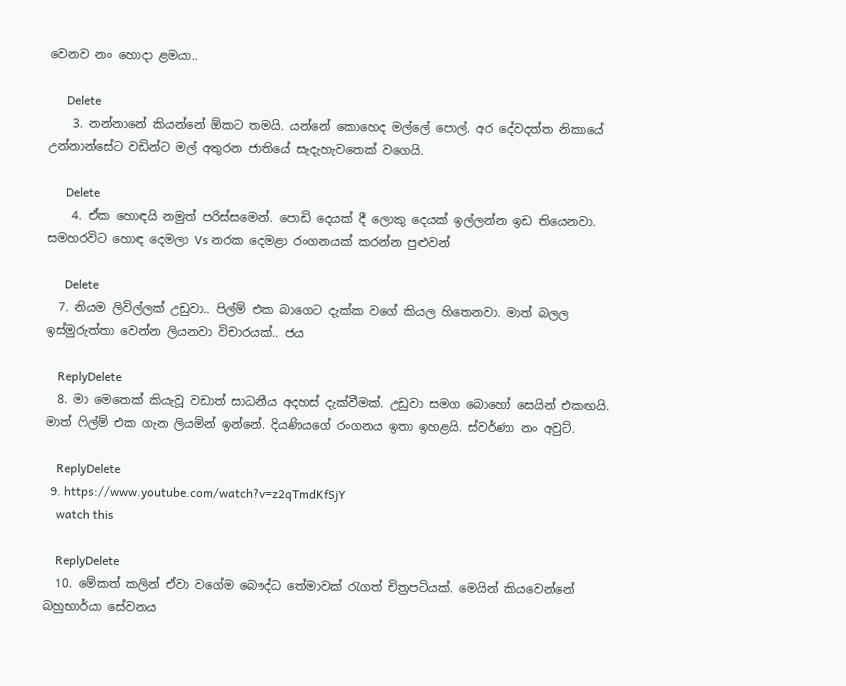වෙනව නං හොදා ළමයා..

      Delete
    3. නන්නානේ කියන්නේ ඕකට තමයි. යන්නේ කොහෙද මල්ලේ පොල්. අර දේවදත්ත නිකායේ උන්නාන්සේට වඩින්ට මල් අතුරන ජාතියේ සැදැහැවතෙක් වගෙයි.

      Delete
    4. ඒක හොඳයි නමුත් පරිස්සමෙන්. පොඩි දෙයක් දී ලොකු දෙයක් ඉල්ලන්න ඉඩ තියෙනවා. සමහරවිට හොඳ‍ දෙමලා Vs නරක දෙමළා රංගනයක් කරන්න පුළුවන්

      Delete
  7. නියම ලිවිල්ලක් උඩුවා.. පිල්ම් එක බාගෙට දැක්ක වගේ කියල හිතෙනවා. මාත් බලල ඉස්මුරුත්තා වෙන්න ලියනවා විචාරයක්.. ජය

    ReplyDelete
  8. මා මෙතෙක් කියැවූ වඩාත් සාධනීය අදහස් දැක්වීමක්. උඩුවා සමග බොහෝ සෙයින් එකඟයි. මාත් ෆිල්ම් එක ගැන ලියමින් ඉන්නේ. දියණියගේ රංගනය ඉතා ඉහළයි. ස්වර්ණා නං අවුට්.

    ReplyDelete
  9. https://www.youtube.com/watch?v=z2qTmdKfSjY
    watch this

    ReplyDelete
  10. මේකත් කලින් ඒවා වගේම බෞද්ධ තේමාවක් රැගත් චිත්‍රපටියක්. මෙයින් කියවෙන්නේ බහුභාර්යා සේවනය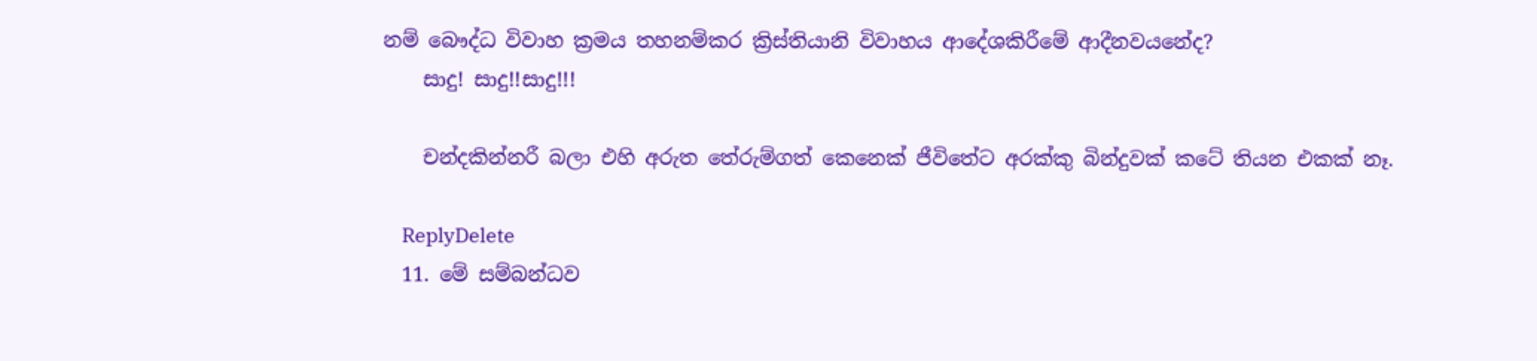නම් බෞද්ධ විවාහ ක්‍රමය තහනම්කර ක්‍රිස්තියානි විවාහය ආදේශකිරීමේ ආදීනවයනේද?
    සාදු! සාදු!!සාදු!!!

    චන්දකින්නරී බලා එහි අරුත තේරුම්ගත් කෙනෙක් ජීවිතේ‍ට අරක්කු බින්දුවක් කටේ තියන එකක් නෑ.

    ReplyDelete
  11. මේ සම්බන්ධව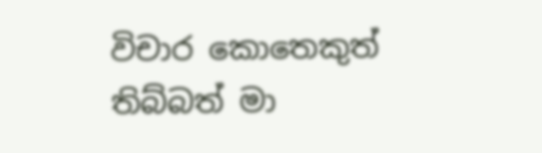විචාර කොතෙකුත් තිබ්බත් මා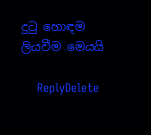දුටු හොඳම ලියවීම මෙයයි

    ReplyDelete